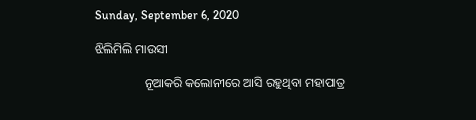Sunday, September 6, 2020

ଝିଲିମିଲି ମାଉସୀ

                ନୂଆକରି କଲୋନୀରେ ଆସି ରହୁଥିବା ମହାପାତ୍ର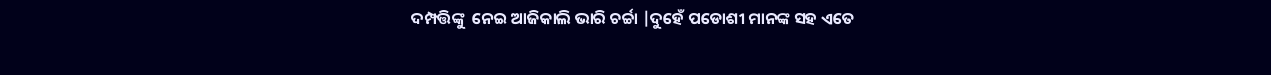ଦମ୍ପତ୍ତିଙ୍କୁ  ନେଇ ଆଜିକାଲି ଭାରି ଚର୍ଚ୍ଚା |ଦୁହେଁ ପଡୋଶୀ ମାନଙ୍କ ସହ ଏତେ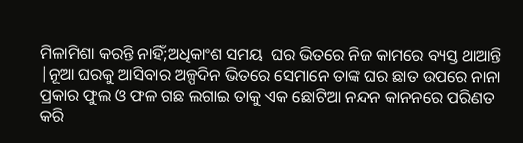ମିଳାମିଶା କରନ୍ତି ନାହିଁ;ଅଧିକାଂଶ ସମୟ  ଘର ଭିତରେ ନିଜ କାମରେ ବ୍ୟସ୍ତ ଥାଆନ୍ତି |ନୂଆ ଘରକୁ ଆସିବାର ଅଳ୍ପଦିନ ଭିତରେ ସେମାନେ ତାଙ୍କ ଘର ଛାତ ଉପରେ ନାନା ପ୍ରକାର ଫୁଲ ଓ ଫଳ ଗଛ ଲଗାଇ ତାକୁ ଏକ ଛୋଟିଆ ନନ୍ଦନ କାନନରେ ପରିଣତ  କରି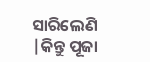ସାରିଲେଣି |କିନ୍ତୁ ପୂଜା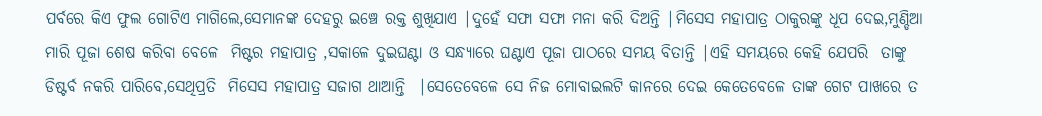ପର୍ବରେ କିଏ ଫୁଲ ଗୋଟିଏ ମାଗିଲେ,ସେମାନଙ୍କ ଦେହରୁ ଇଞ୍ଚେ ରକ୍ତ ଶୁଖିଯାଏ |ଦୁହେଁ ସଫା ସଫା ମନା କରି ଦିଅନ୍ତି |ମିସେସ ମହାପାତ୍ର ଠାକୁରଙ୍କୁ ଧୂପ ଦେଇ,ମୁଣ୍ଡିଆ ମାରି ପୂଜା ଶେଷ କରିବା ବେଳେ  ମିଷ୍ଟର ମହାପାତ୍ର ,ସକାଳେ ଦୁଇଘଣ୍ଟା ଓ ସନ୍ଧ୍ୟାରେ ଘଣ୍ଟାଏ ପୂଜା ପାଠରେ ସମୟ ବିତାନ୍ତି |ଏହି ସମୟରେ କେହି ଯେପରି  ତାଙ୍କୁ ଡିଷ୍ଟର୍ବ ନକରି ପାରିବେ,ସେଥିପ୍ରତି  ମିସେସ ମହାପାତ୍ର ସଜାଗ ଥାଆନ୍ତି  |ସେତେବେଳେ ସେ ନିଜ ମୋବାଇଲଟି କାନରେ ଦେଇ କେତେବେଳେ ତାଙ୍କ ଗେଟ ପାଖରେ ତ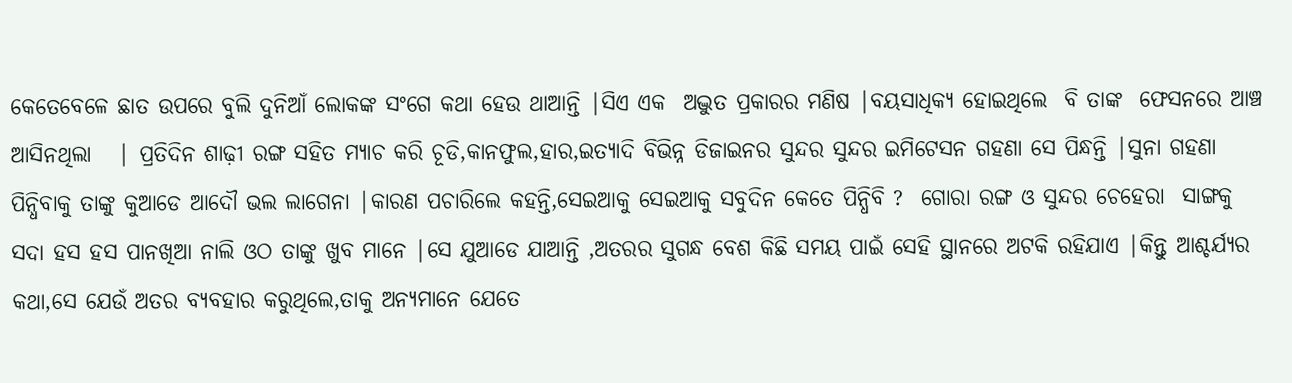କେତେବେଳେ ଛାତ ଉପରେ ବୁଲି ଦୁନିଆଁ ଲୋକଙ୍କ ସଂଗେ କଥା ହେଉ ଥାଆନ୍ତି |ସିଏ ଏକ  ଅଦ୍ଭୁତ ପ୍ରକାରର ମଣିଷ |ବୟସାଧିକ୍ୟ ହୋଇଥିଲେ  ବି ତାଙ୍କ  ଫେସନରେ ଆଞ୍ଚ ଆସିନଥିଲା   | ପ୍ରତିଦିନ ଶାଢ଼ୀ ରଙ୍ଗ ସହିତ ମ୍ୟାଚ କରି ଚୂଡି,କାନଫୁଲ,ହାର,ଇତ୍ୟାଦି ବିଭିନ୍ନ ଡିଜାଇନର ସୁନ୍ଦର ସୁନ୍ଦର ଇମିଟେସନ ଗହଣା ସେ ପିନ୍ଧନ୍ତି |ସୁନା ଗହଣା ପିନ୍ଧିବାକୁ ତାଙ୍କୁ କୁଆଡେ ଆଦୌ ଭଲ ଲାଗେନା |କାରଣ ପଚାରିଲେ କହନ୍ତି,ସେଇଆକୁ ସେଇଆକୁ ସବୁଦିନ କେତେ ପିନ୍ଧିବି ?  ଗୋରା ରଙ୍ଗ ଓ ସୁନ୍ଦର ଚେହେରା  ସାଙ୍ଗକୁ ସଦା ହସ ହସ ପାନଖିଆ ନାଲି ଓଠ ତାଙ୍କୁ ଖୁବ ମାନେ |ସେ ଯୁଆଡେ ଯାଆନ୍ତି ,ଅତରର ସୁଗନ୍ଧ ବେଶ କିଛି ସମୟ ପାଇଁ ସେହି ସ୍ଥାନରେ ଅଟକି ରହିଯାଏ |କିନ୍ତୁ ଆଶ୍ଚର୍ଯ୍ୟର କଥା,ସେ ଯେଉଁ ଅତର ବ୍ୟବହାର କରୁଥିଲେ,ତାକୁ ଅନ୍ୟମାନେ ଯେତେ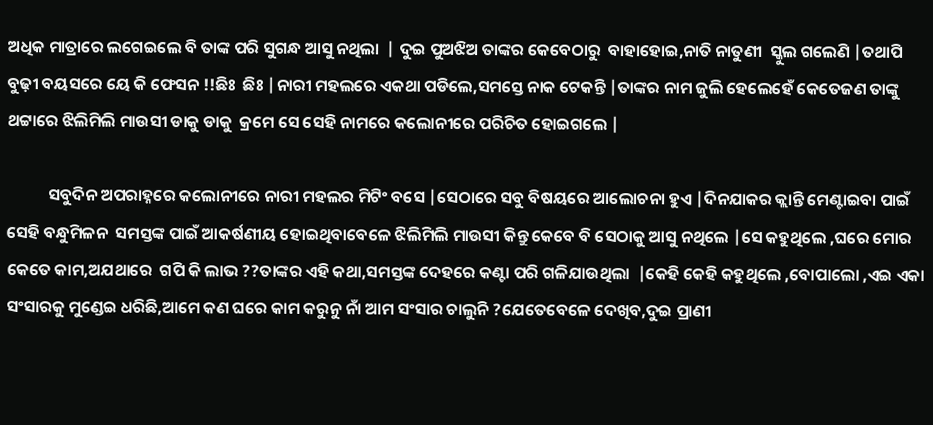ଅଧିକ ମାତ୍ରାରେ ଲଗେଇଲେ ବି ତାଙ୍କ ପରି ସୁଗନ୍ଧ ଆସୁ ନଥିଲା  | ଦୁଇ ପୁଅଝିଅ ତାଙ୍କର କେବେଠାରୁ  ବାହାହୋଇ,ନାତି ନାତୁଣୀ  ସ୍କୁଲ ଗଲେଣି |ତଥାପି ବୁଢ଼ୀ ବୟସରେ ୟେ କି ଫେସନ !!ଛିଃ  ଛିଃ |ନାରୀ ମହଲରେ ଏକଥା ପଡିଲେ,ସମସ୍ତେ ନାକ ଟେକନ୍ତି |ତାଙ୍କର ନାମ ଜୁଲି ହେଲେହେଁ କେତେଜଣ ତାଙ୍କୁ ଥଟ୍ଟାରେ ଝିଲିମିଲି ମାଉସୀ ଡାକୁ ଡାକୁ  କ୍ରମେ ସେ ସେହି ନାମରେ କଲୋନୀରେ ପରିଚିତ ହୋଇଗଲେ |

           ସବୁଦିନ ଅପରାହ୍ନରେ କଲୋନୀରେ ନାରୀ ମହଲର ମିଟିଂ ବସେ |ସେଠାରେ ସବୁ ବିଷୟରେ ଆଲୋଚନା ହୁଏ |ଦିନଯାକର କ୍ଲାନ୍ତି ମେଣ୍ଟାଇବା ପାଇଁ ସେହି ବନ୍ଧୁମିଳନ  ସମସ୍ତଙ୍କ ପାଇଁ ଆକର୍ଷଣୀୟ ହୋଇଥିବାବେଳେ ଝିଲିମିଲି ମାଉସୀ କିନ୍ତୁ କେବେ ବି ସେଠାକୁ ଆସୁ ନଥିଲେ |ସେ କହୁଥିଲେ ,ଘରେ ମୋର କେତେ କାମ,ଅଯଥାରେ  ଗପି କି ଲାଭ ??ତାଙ୍କର ଏହି କଥା,ସମସ୍ତଙ୍କ ଦେହରେ କଣ୍ଟା ପରି ଗଳିଯାଉଥିଲା  |କେହି କେହି କହୁଥିଲେ ,ବୋପାଲୋ ,ଏଇ ଏକା ସଂସାରକୁ ମୁଣ୍ଡେଇ ଧରିଛି,ଆମେ କଣ ଘରେ କାମ କରୁନୁ ନାଁ ଆମ ସଂସାର ଚାଲୁନି ?ଯେତେବେଳେ ଦେଖିବ,ଦୁଇ ପ୍ରାଣୀ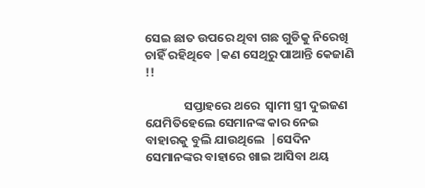ସେଇ ଛାତ ଉପରେ ଥିବା ଗଛ ଗୁଡିକୁ ନିରେଖି ଚାହିଁ ରହିଥିବେ |କଣ ସେଥିରୁ ପାଆନ୍ତି କେଜାଣି !!

              ସପ୍ତାହରେ ଥରେ  ସ୍ୱାମୀ ସ୍ତ୍ରୀ ଦୁଇଜଣ ଯେମିତିହେଲେ ସେମାନଙ୍କ କାର ନେଇ ବାହାରକୁ ବୁଲି ଯାଉଥିଲେ  |ସେଦିନ ସେମାନଙ୍କର ବାହାରେ ଖାଇ ଆସିବା ଥୟ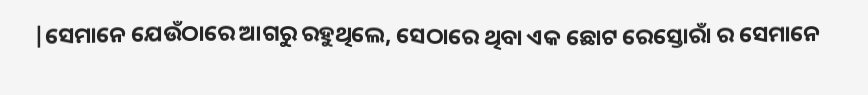|ସେମାନେ ଯେଉଁଠାରେ ଆଗରୁ ରହୁଥିଲେ, ସେଠାରେ ଥିବା ଏକ ଛୋଟ ରେସ୍ତୋରାଁ ର ସେମାନେ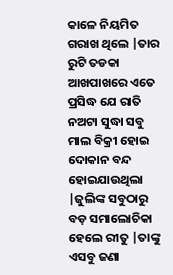କାଳେ ନିୟମିତ ଗରାଖ ଥିଲେ |ତାର ରୁଟି ତଡକା ଆଖପାଖରେ ଏତେ  ପ୍ରସିଦ୍ଧ ଯେ ରାତି  ନଅଟା ସୁଦ୍ଧା ସବୁ ମାଲ ବିକ୍ରୀ ହୋଇ ଦୋକାନ ବନ୍ଦ ହୋଇଯାଉଥିଲା |ଜୁଲିଙ୍କ ସବୁଠାରୁ ବଡ଼ ସମାଲୋଚିକା ହେଲେ ରୀତୁ |ତାଙ୍କୁ ଏସବୁ ଜଣା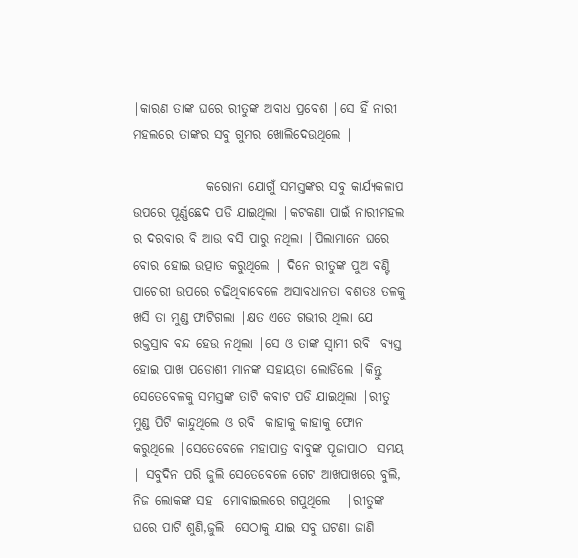|କାରଣ ତାଙ୍କ ଘରେ ରୀତୁଙ୍କ ଅବାଧ ପ୍ରବେଶ |ସେ ହିଁ ନାରୀ ମହଲରେ ତାଙ୍କର ସବୁ ଗୁମର ଖୋଲିଦେଉଥିଲେ |

              କରୋନା ଯୋଗୁଁ ସମସ୍ତଙ୍କର ସବୁ କାର୍ଯ୍ୟକଳାପ ଉପରେ ପୂର୍ଣ୍ଣଛେଦ ପଡି ଯାଇଥିଲା |କଟକଣା ପାଇଁ ନାରୀମହଲ ର ଦରବାର ବି ଆଉ ବସି ପାରୁ ନଥିଲା |ପିଲାମାନେ ଘରେ ବୋର ହୋଇ ଉତ୍ପାତ କରୁଥିଲେ | ଦିନେ ରୀତୁଙ୍କ ପୁଅ ବଣ୍ଟି ପାଚେରୀ ଉପରେ ଚଢିଥିବାବେଳେ ଅସାବଧାନତା ବଶତଃ ତଳକୁ ଖସି ତା ମୁଣ୍ଡ ଫାଟିଗଲା |କ୍ଷତ ଏତେ ଗଭୀର ଥିଲା ଯେ ରକ୍ତସ୍ରାବ ବନ୍ଦ ହେଉ ନଥିଲା |ସେ ଓ ତାଙ୍କ ସ୍ୱାମୀ ରବି  ବ୍ୟସ୍ତ ହୋଇ ପାଖ ପଡୋଶୀ ମାନଙ୍କ ସହାୟତା ଲୋଡିଲେ |କିନ୍ତୁ ସେତେବେଳକୁ ସମସ୍ତଙ୍କ ତାଟି କବାଟ ପଡି ଯାଇଥିଲା |ରୀତୁ ମୁଣ୍ଡ ପିଟି କାନ୍ଦୁଥିଲେ ଓ ରବି  କାହାକୁ କାହାକୁ ଫୋନ କରୁଥିଲେ |ସେତେବେଳେ ମହାପାତ୍ର ବାବୁଙ୍କ ପୂଜାପାଠ  ସମୟ | ସବୁଦିନ ପରି ଜୁଲି ସେତେବେଳେ ଗେଟ ଆଖପାଖରେ ବୁଲି, ନିଜ ଲୋକଙ୍କ ସହ  ମୋବାଇଲରେ ଗପୁଥିଲେ   |ରୀତୁଙ୍କ ଘରେ ପାଟି ଶୁଣି,ଜୁଲି  ସେଠାକୁ ଯାଇ ସବୁ ଘଟଣା ଜାଣି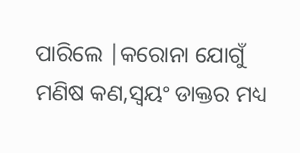ପାରିଲେ |କରୋନା ଯୋଗୁଁ ମଣିଷ କଣ,ସ୍ୱୟଂ ଡାକ୍ତର ମଧ୍ୟ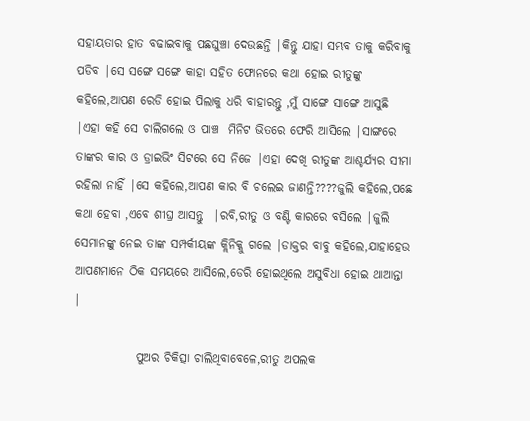ସହାୟତାର ହାତ ବଢାଇବାକୁ ପଛଘୁଞ୍ଚା ଦେଉଛନ୍ତି |କିନ୍ତୁ ଯାହା ସମ୍ଭବ ତାକୁ କରିବାକୁ ପଡିବ |ସେ ସଙ୍ଗେ ସଙ୍ଗେ କାହା ସହିତ ଫୋନରେ କଥା ହୋଇ ରୀତୁଙ୍କୁ କହିଲେ,ଆପଣ ରେଡି ହୋଇ ପିଲାକୁ ଧରି ବାହାରନ୍ତୁ ,ମୁଁ ସାଙ୍ଗେ ସାଙ୍ଗେ ଆସୁଛି |ଏହା କହି ସେ ଚାଲିଗଲେ ଓ ପାଞ୍ଚ  ମିନିଟ ଭିତରେ ଫେରି ଆସିଲେ |ସାଙ୍ଗରେ ତାଙ୍କର କାର ଓ ଡ୍ରାଇଭିଂ ସିଟରେ ସେ ନିଜେ |ଏହା ଦେଖି ରୀତୁଙ୍କ ଆଶ୍ଚର୍ଯ୍ୟର ସୀମା ରହିଲା ନାହିଁ |ସେ କହିଲେ,ଆପଣ କାର ବି ଚଲେଇ ଜାଣନ୍ତି????ଜୁଲି କହିଲେ,ପଛେ କଥା ହେବା ,ଏବେ ଶୀଘ୍ର ଆସନ୍ତୁ  |ରବି,ରୀତୁ ଓ ବଣ୍ଟି କାରରେ ବସିଲେ |ଜୁଲି ସେମାନଙ୍କୁ ନେଇ ତାଙ୍କ ସମ୍ପର୍କୀୟଙ୍କ କ୍ଲିନିକ୍କୁ ଗଲେ |ଡାକ୍ତର ବାବୁ କହିଲେ,ଯାହାହେଉ ଆପଣମାନେ ଠିକ ସମୟରେ ଆସିଲେ,ଡେରି ହୋଇଥିଲେ ଅସୁବିଧା ହୋଇ ଥାଆନ୍ତା |

             ପୁଅର ଚିକିତ୍ସା ଚାଲିଥିବାବେଳେ,ରୀତୁ ଅପଲକ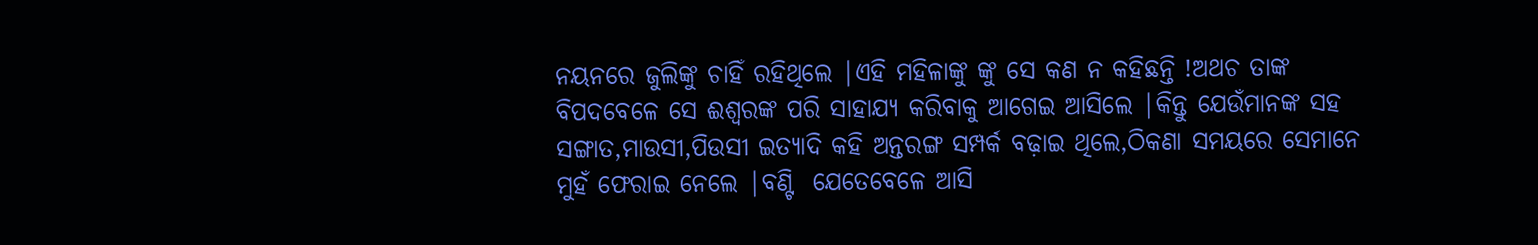ନୟନରେ ଜୁଲିଙ୍କୁ ଚାହିଁ ରହିଥିଲେ |ଏହି ମହିଳାଙ୍କୁ ଙ୍କୁ ସେ କଣ ନ କହିଛନ୍ତି !ଅଥଚ ତାଙ୍କ ବିପଦବେଳେ ସେ ଈଶ୍ୱରଙ୍କ ପରି ସାହାଯ୍ୟ କରିବାକୁ ଆଗେଇ ଆସିଲେ |କିନ୍ତୁ ଯେଉଁମାନଙ୍କ ସହ  ସଙ୍ଗାତ,ମାଉସୀ,ପିଉସୀ ଇତ୍ୟାଦି କହି ଅନ୍ତରଙ୍ଗ ସମ୍ପର୍କ ବଢ଼ାଇ ଥିଲେ,ଠିକଣା ସମୟରେ ସେମାନେ ମୁହଁ ଫେରାଇ ନେଲେ |ବଣ୍ଟି  ଯେତେବେଳେ ଆସି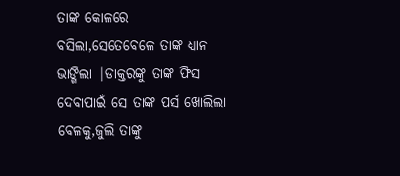ତାଙ୍କ କୋଳରେ ବସିଲା,ସେତେବେଳେ ତାଙ୍କ ଧ୍ୟାନ ଭାଙ୍ଗିଲା |ଡାକ୍ତରଙ୍କୁ ତାଙ୍କ ଫିସ ଦେବାପାଇଁ ସେ ତାଙ୍କ ପର୍ସ ଖୋଲିଲା ବେଳକୁ,ଜୁଲି ତାଙ୍କୁ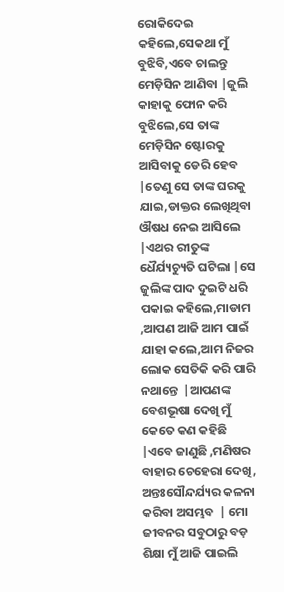ରୋକିଦେଇ କହିଲେ,ସେକଥା ମୁଁ ବୁଝିବି,ଏବେ ଚାଲନ୍ତୁ ମେଡ଼ିସିନ ଆଣିବା |ଜୁଲି କାହାକୁ ଫୋନ କରି ବୁଝିଲେ,ସେ ତାଙ୍କ ମେଡ଼ିସିନ ଷ୍ଟୋରକୁ ଆସିବାକୁ ଡେରି ହେବ |ତେଣୁ ସେ ତାଙ୍କ ଘରକୁ ଯାଇ,ଡାକ୍ତର ଲେଖିଥିବା ଔଷଧ ନେଇ ଆସିଲେ |ଏଥର ରୀତୁଙ୍କ ଧୈର୍ଯ୍ୟଚ୍ୟୁତି ଘଟିଲା |ସେ ଜୁଲିଙ୍କ ପାଦ ଦୁଇଟି ଧରି ପକାଇ କହିଲେ,ମାଡାମ ,ଆପଣ ଆଜି ଆମ ପାଇଁ ଯାହା କଲେ,ଆମ ନିଜର ଲୋକ ସେତିକି କରି ପାରି ନଥାନ୍ତେ  |ଆପଣଙ୍କ ବେଶଭୂଷା ଦେଖି ମୁଁ କେତେ କଣ କହିଛି |ଏବେ ଜାଣୁଛି ,ମଣିଷର ବାହାର ଚେହେରା ଦେଖି, ଅନ୍ତଃସୌନ୍ଦର୍ଯ୍ୟର କଳନା  କରିବା ଅସମ୍ଭବ  | ମୋ ଜୀବନର ସବୁଠାରୁ ବଡ଼ ଶିକ୍ଷା ମୁଁ ଆଜି ପାଇଲି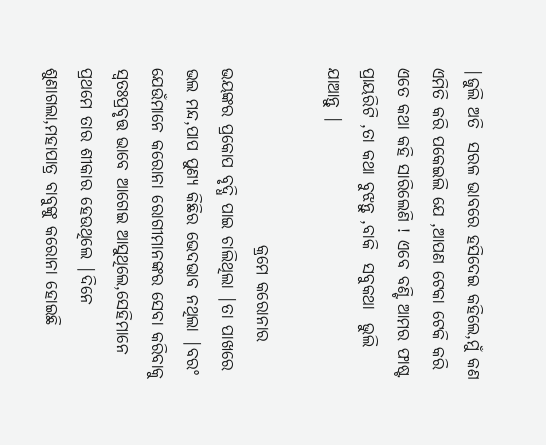|ଜୁଲି ଅତି  ସରଳ ଭାବରେ ହସିଦେଇ କହିଲେ,ମୁଁ କଣ ଏମିତି କରି ପକେଇଲି ଯେ ,ଆପଣ ଟେକା ଟେକି କରି ଏତେ କଥା କହି ସାରିଲେଣି ! ଏବେ ବଣ୍ଟି ଆମର ଫାଷ୍ଟ ପ୍ରାୟରିଟି ,ତା କଥା ବୁଝନ୍ତୁ ,ବାକି  ସବୁକଥା  ଭୁଲି ଯାଆନ୍ତୁ |

                          କ୍ରମେ କରୋନାର ଭୟଙ୍କର ପ୍ରକୋପ ବୃଦ୍ଧି ପାଇ ଚାଲିଥିଲା |ତା ପାଖରେ  ଭଲ ମନ୍ଦ,ପାପ ପୁଣ୍ୟ କିଛିର ଭେଦଭାବ ନଥିଲା |ବରଂ ଯେଉଁମାନେ କରୋନା ରୋଗୀମାନଙ୍କର ସେବା କରିବାକୁ ସ୍ୱତଃପ୍ରବୃତ୍ତ ଭାବେ ଆଗେଇ ଆସୁଥିଲେ,ସେହିମାନେ ପ୍ରଥମେ ତାର ଶୀକାର ହେଉଥିଲେ |ଦିନେ ଶୁଣାଗଲା,ମହାପାତ୍ର ବାବୁଙ୍କୁ କରୋନା ହୋଇଛି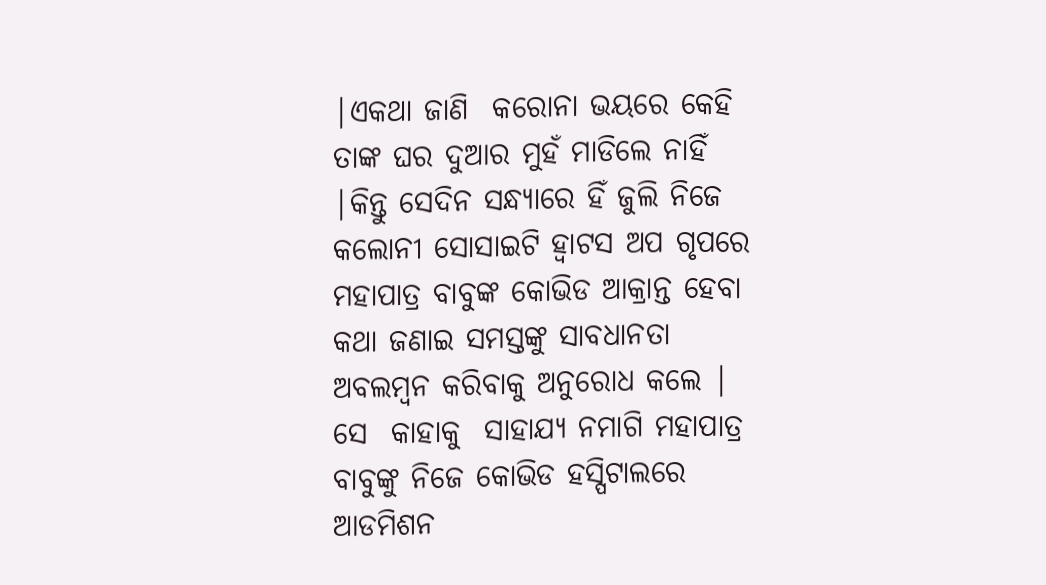|ଏକଥା ଜାଣି  କରୋନା ଭୟରେ କେହି ତାଙ୍କ ଘର ଦୁଆର ମୁହଁ ମାଡିଲେ ନାହିଁ |କିନ୍ତୁ ସେଦିନ ସନ୍ଧ୍ୟାରେ ହିଁ ଜୁଲି ନିଜେ କଲୋନୀ ସୋସାଇଟି ହ୍ୱାଟସ ଅପ ଗୃପରେ ମହାପାତ୍ର ବାବୁଙ୍କ କୋଭିଡ ଆକ୍ରାନ୍ତ ହେବା  କଥା ଜଣାଇ ସମସ୍ତଙ୍କୁ ସାବଧାନତା ଅବଲମ୍ବନ କରିବାକୁ ଅନୁରୋଧ କଲେ | ସେ  କାହାକୁ  ସାହାଯ୍ୟ ନମାଗି ମହାପାତ୍ର ବାବୁଙ୍କୁ ନିଜେ କୋଭିଡ ହସ୍ପିଟାଲରେ ଆଡମିଶନ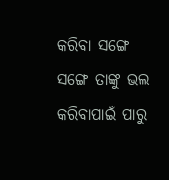କରିବା ସଙ୍ଗେ ସଙ୍ଗେ ତାଙ୍କୁ ଭଲ କରିବାପାଇଁ ପାରୁ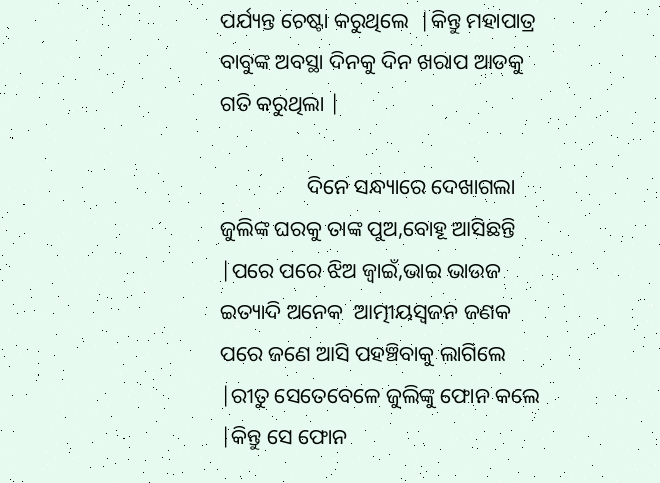ପର୍ଯ୍ୟନ୍ତ ଚେଷ୍ଟା କରୁଥିଲେ  |କିନ୍ତୁ ମହାପାତ୍ର ବାବୁଙ୍କ ଅବସ୍ଥା ଦିନକୁ ଦିନ ଖରାପ ଆଡକୁ ଗତି କରୁଥିଲା |

                ଦିନେ ସନ୍ଧ୍ୟାରେ ଦେଖାଗଲା ଜୁଲିଙ୍କ ଘରକୁ ତାଙ୍କ ପୁଅ,ବୋହୂ ଆସିଛନ୍ତି |ପରେ ପରେ ଝିଅ ଜ୍ୱାଇଁ,ଭାଇ ଭାଉଜ ଇତ୍ୟାଦି ଅନେକ  ଆତ୍ମୀୟସ୍ୱଜନ ଜଣକ ପରେ ଜଣେ ଆସି ପହଞ୍ଚିବାକୁ ଲାଗିଲେ |ରୀତୁ ସେତେବେଳେ ଜୁଲିଙ୍କୁ ଫୋନ କଲେ |କିନ୍ତୁ ସେ ଫୋନ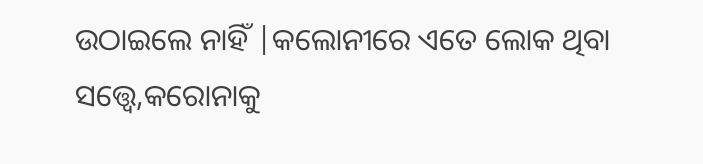ଉଠାଇଲେ ନାହିଁ |କଲୋନୀରେ ଏତେ ଲୋକ ଥିବା ସତ୍ତ୍ୱେ,କରୋନାକୁ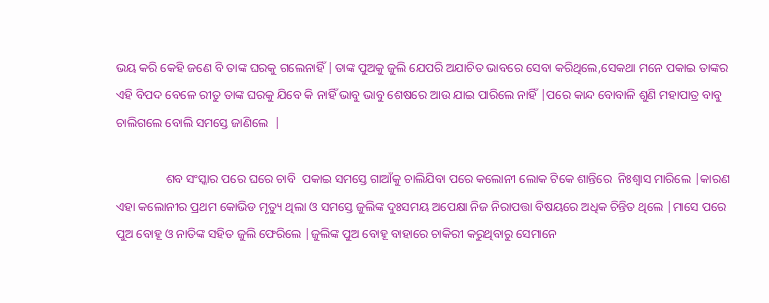ଭୟ କରି କେହି ଜଣେ ବି ତାଙ୍କ ଘରକୁ ଗଲେନାହିଁ |ତାଙ୍କ ପୁଅକୁ ଜୁଲି ଯେପରି ଅଯାଚିତ ଭାବରେ ସେବା କରିଥିଲେ,ସେକଥା ମନେ ପକାଇ ତାଙ୍କର ଏହି ବିପଦ ବେଳେ ରୀତୁ ତାଙ୍କ ଘରକୁ ଯିବେ କି ନାହିଁ ଭାବୁ ଭାବୁ ଶେଷରେ ଆଉ ଯାଇ ପାରିଲେ ନାହିଁ |ପରେ କାନ୍ଦ ବୋବାଳି ଶୁଣି ମହାପାତ୍ର ବାବୁ ଚାଲିଗଲେ ବୋଲି ସମସ୍ତେ ଜାଣିଲେ  |

                ଶବ ସଂସ୍କାର ପରେ ଘରେ ଚାବି  ପକାଇ ସମସ୍ତେ ଗାଆଁକୁ ଚାଲିଯିବା ପରେ କଲୋନୀ ଲୋକ ଟିକେ ଶାନ୍ତିରେ  ନିଃଶ୍ୱାସ ମାରିଲେ |କାରଣ ଏହା କଲୋନୀର ପ୍ରଥମ କୋଭିଡ ମୃତ୍ୟୁ ଥିଲା ଓ ସମସ୍ତେ ଜୁଲିଙ୍କ ଦୁଃସମୟ ଅପେକ୍ଷା ନିଜ ନିରାପତ୍ତା ବିଷୟରେ ଅଧିକ ଚିନ୍ତିତ ଥିଲେ |ମାସେ ପରେ ପୁଅ ବୋହୂ ଓ ନାତିଙ୍କ ସହିତ ଜୁଲି ଫେରିଲେ |ଜୁଲିଙ୍କ ପୁଅ ବୋହୂ ବାହାରେ ଚାକିରୀ କରୁଥିବାରୁ ସେମାନେ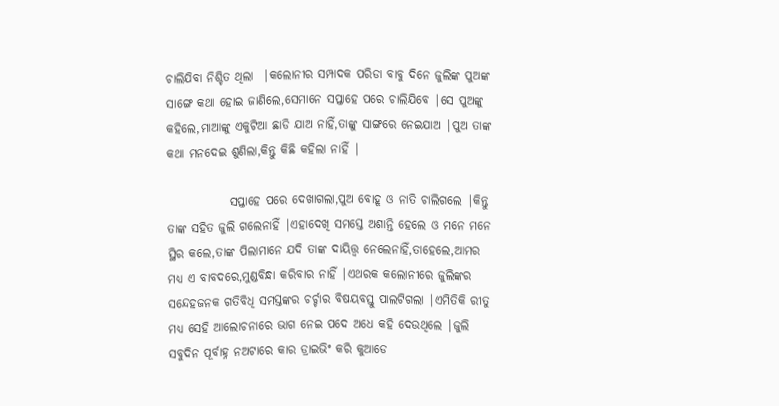ଚାଲିଯିବା ନିଶ୍ଚିତ ଥିଲା  |କଲୋନୀର ସମ୍ପାଦକ ପରିଡା ବାବୁ ଦିନେ ଜୁଲିଙ୍କ ପୁଅଙ୍କ ସାଙ୍ଗେ କଥା ହୋଇ ଜାଣିଲେ,ସେମାନେ ସପ୍ତାହେ ପରେ ଚାଲିଯିବେ |ସେ ପୁଅଙ୍କୁ କହିଲେ,ମାଆଙ୍କୁ ଏକୁଟିଆ ଛାଡି ଯାଅ ନାହିଁ,ତାଙ୍କୁ ସାଙ୍ଗରେ ନେଇଯାଅ |ପୁଅ ତାଙ୍କ କଥା ମନଦେଇ ଶୁଣିଲା,କିନ୍ତୁ କିଛି କହିଲା ନାହିଁ |

             ସପ୍ତାହେ ପରେ ଦେଖାଗଲା,ପୁଅ ବୋହୂ ଓ ନାତି ଚାଲିଗଲେ |କିନ୍ତୁ ତାଙ୍କ ସହିତ ଜୁଲି ଗଲେନାହିଁ |ଏହାଦେଖି ସମସ୍ତେ ଅଶାନ୍ତି ହେଲେ ଓ ମନେ ମନେ ସ୍ଥିର କଲେ,ତାଙ୍କ ପିଲାମାନେ ଯଦି ତାଙ୍କ ଦାୟିତ୍ତ୍ୱ ନେଲେନାହିଁ,ତାହେଲେ,ଆମର ମଧ୍ୟ ଏ ବାବଦରେ,ମୁଣ୍ଡବିନ୍ଧା କରିବାର ନାହିଁ |ଏଥରକ କଲୋନୀରେ ଜୁଲିଙ୍କର ସନ୍ଦେହଜନକ ଗତିବିଧି ସମସ୍ତଙ୍କର ଚର୍ଚ୍ଚାର ବିଷୟବସ୍ତୁ ପାଲଟିଗଲା |ଏମିତିକି ରୀତୁ ମଧ୍ୟ ସେହି ଆଲୋଚନାରେ ଭାଗ ନେଇ ପଦେ ଅଧେ କହି ଦେଉଥିଲେ |ଜୁଲି ସବୁଦିନ ପୂର୍ବାହ୍ନ ନଅଟାରେ କାର ଡ୍ରାଇଭିଂ କରି କୁଆଡେ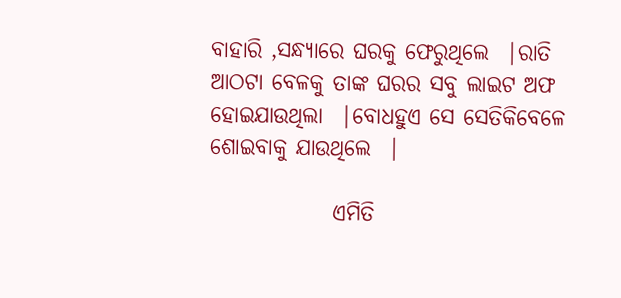ବାହାରି ,ସନ୍ଧ୍ୟାରେ ଘରକୁ ଫେରୁଥିଲେ  |ରାତି ଆଠଟା ବେଳକୁ ତାଙ୍କ ଘରର ସବୁ ଲାଇଟ ଅଫ ହୋଇଯାଉଥିଲା  |ବୋଧହୁଏ ସେ ସେତିକିବେଳେ ଶୋଇବାକୁ ଯାଉଥିଲେ  |

              ଏମିତି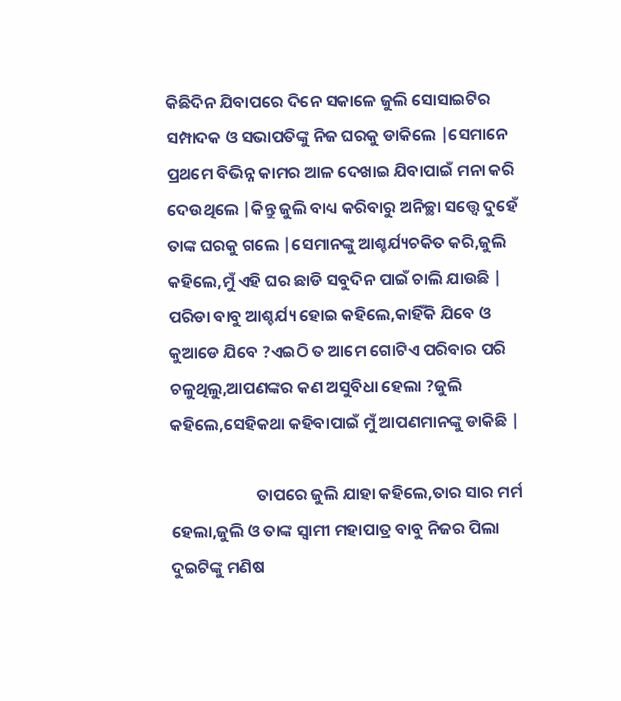କିଛିଦିନ ଯିବାପରେ ଦିନେ ସକାଳେ ଜୁଲି ସୋସାଇଟିର ସମ୍ପାଦକ ଓ ସଭାପତିଙ୍କୁ ନିଜ ଘରକୁ ଡାକିଲେ |ସେମାନେ ପ୍ରଥମେ ବିଭିନ୍ନ କାମର ଆଳ ଦେଖାଇ ଯିବାପାଇଁ ମନା କରି ଦେଉଥିଲେ |କିନ୍ତୁ ଜୁଲି ବାଧ୍ୟ କରିବାରୁ ଅନିଚ୍ଛା ସତ୍ତ୍ୱେ ଦୁହେଁ ତାଙ୍କ ଘରକୁ ଗଲେ |ସେମାନଙ୍କୁ ଆଶ୍ଚର୍ଯ୍ୟଚକିତ କରି,ଜୁଲି  କହିଲେ,ମୁଁ ଏହି ଘର ଛାଡି ସବୁଦିନ ପାଇଁ ଚାଲି ଯାଉଛି | ପରିଡା ବାବୁ ଆଶ୍ଚର୍ଯ୍ୟ ହୋଇ କହିଲେ,କାହିଁକି ଯିବେ ଓ କୁଆଡେ ଯିବେ ?ଏଇଠି ତ ଆମେ ଗୋଟିଏ ପରିବାର ପରି ଚଳୁଥିଲୁ,ଆପଣଙ୍କର କଣ ଅସୁବିଧା ହେଲା ?ଜୁଲି କହିଲେ,ସେହିକଥା କହିବାପାଇଁ ମୁଁ ଆପଣମାନଙ୍କୁ ଡାକିଛି |

                       ତାପରେ ଜୁଲି ଯାହା କହିଲେ,ତାର ସାର ମର୍ମ ହେଲା,ଜୁଲି ଓ ତାଙ୍କ ସ୍ୱାମୀ ମହାପାତ୍ର ବାବୁ ନିଜର ପିଲା ଦୁଇଟିଙ୍କୁ ମଣିଷ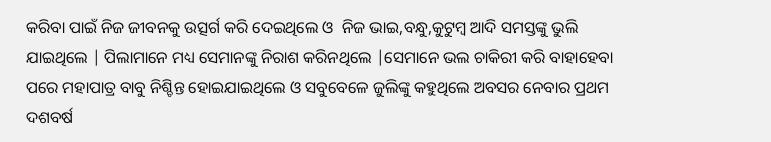କରିବା ପାଇଁ ନିଜ ଜୀବନକୁ ଉତ୍ସର୍ଗ କରି ଦେଇଥିଲେ ଓ  ନିଜ ଭାଇ,ବନ୍ଧୁ,କୁଟୁମ୍ବ ଆଦି ସମସ୍ତଙ୍କୁ ଭୁଲି ଯାଇଥିଲେ | ପିଲାମାନେ ମଧ୍ୟ ସେମାନଙ୍କୁ ନିରାଶ କରିନଥିଲେ |ସେମାନେ ଭଲ ଚାକିରୀ କରି ବାହାହେବା ପରେ ମହାପାତ୍ର ବାବୁ ନିଶ୍ଚିନ୍ତ ହୋଇଯାଇଥିଲେ ଓ ସବୁବେଳେ ଜୁଲିଙ୍କୁ କହୁଥିଲେ ଅବସର ନେବାର ପ୍ରଥମ ଦଶବର୍ଷ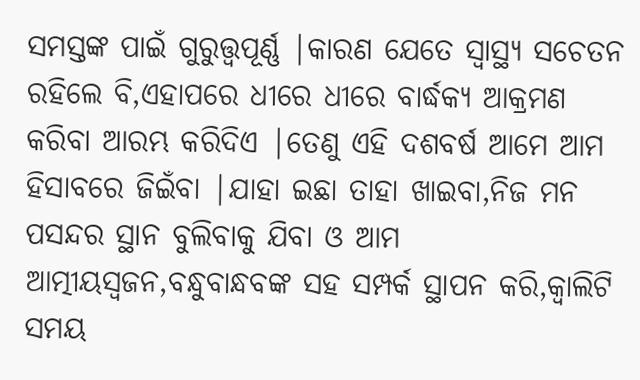ସମସ୍ତଙ୍କ ପାଇଁ ଗୁରୁତ୍ତ୍ୱପୂର୍ଣ୍ଣ |କାରଣ ଯେତେ ସ୍ୱାସ୍ଥ୍ୟ ସଚେତନ ରହିଲେ ବି,ଏହାପରେ ଧୀରେ ଧୀରେ ବାର୍ଦ୍ଧକ୍ୟ ଆକ୍ରମଣ କରିବା ଆରମ୍ଭ କରିଦିଏ |ତେଣୁ ଏହି ଦଶବର୍ଷ ଆମେ ଆମ ହିସାବରେ ଜିଇଁବା |ଯାହା ଇଛା ତାହା ଖାଇବା,ନିଜ ମନ ପସନ୍ଦର ସ୍ଥାନ ବୁଲିବାକୁ ଯିବା ଓ ଆମ ଆତ୍ମୀୟସ୍ୱଜନ,ବନ୍ଧୁବାନ୍ଧବଙ୍କ ସହ ସମ୍ପର୍କ ସ୍ଥାପନ କରି,କ୍ୱାଲିଟି ସମୟ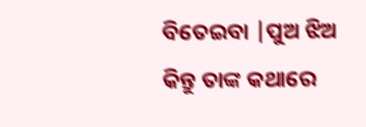ବିତେଇବା |ପୁଅ ଝିଅ କିନ୍ତୁ ତାଙ୍କ କଥାରେ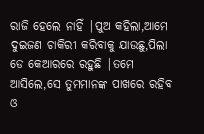ରାଜି ହେଲେ ନାହିଁ |ପୁଅ କହିଲା,ଆମେ ଦୁଇଜଣ ଚାକିରୀ କରିବାକୁ ଯାଉଛୁ,ପିଲା ଡେ କେଆରରେ ରହୁଛି |ତମେ ଆସିଲେ,ସେ ତୁମମାନଙ୍କ ପାଖରେ ରହିବ ଓ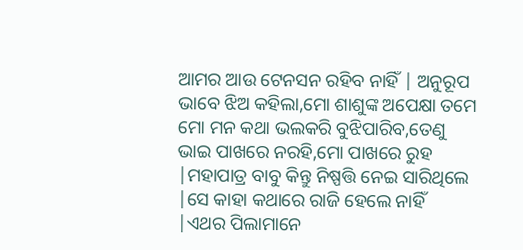ଆମର ଆଉ ଟେନସନ ରହିବ ନାହିଁ | ଅନୁରୂପ ଭାବେ ଝିଅ କହିଲା,ମୋ ଶାଶୁଙ୍କ ଅପେକ୍ଷା ତମେ  ମୋ ମନ କଥା ଭଲକରି ବୁଝିପାରିବ,ତେଣୁ ଭାଇ ପାଖରେ ନରହି,ମୋ ପାଖରେ ରୁହ |ମହାପାତ୍ର ବାବୁ କିନ୍ତୁ ନିଷ୍ପତ୍ତି ନେଇ ସାରିଥିଲେ |ସେ କାହା କଥାରେ ରାଜି ହେଲେ ନାହିଁ |ଏଥର ପିଲାମାନେ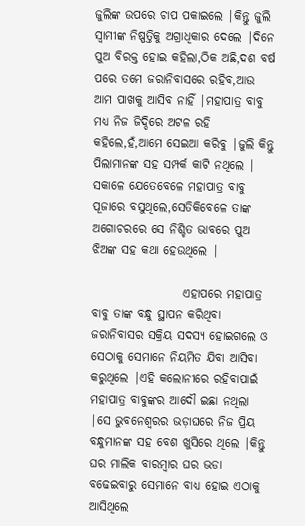ଜୁଲିଙ୍କ ଉପରେ ଚାପ ପକାଇଲେ |କିନ୍ତୁ ଜୁଲି ସ୍ୱାମୀଙ୍କ ନିଷ୍ପତ୍ତିକୁ ଅଗ୍ରାଧିକାର ଦେଲେ |ଦିନେ ପୁଅ ବିରକ୍ତ ହୋଇ କହିଲା,ଠିକ ଅଛି,ଦଶ ବର୍ଷ ପରେ ତମେ ଜରାନିବାସରେ ରହିବ,ଆଉ ଆମ ପାଖକୁ ଆସିବ ନାହିଁ |ମହାପାତ୍ର ବାବୁ ମଧ୍ୟ ନିଜ ଜିଦ୍ଦିରେ ଅଟଳ ରହି କହିଲେ,ହଁ,ଆମେ ସେଇଆ କରିବୁ |ଜୁଲି କିନ୍ତୁ ପିଲାମାନଙ୍କ ସହ ସମ୍ପର୍କ କାଟି ନଥିଲେ | ସକାଳେ ଯେତେବେଳେ ମହାପାତ୍ର ବାବୁ ପୂଜାରେ ବସୁଥିଲେ,ସେତିକିବେଳେ ତାଙ୍କ ଅଗୋଚରରେ ସେ ନିଶ୍ଚିତ ଭାବରେ ପୁଅ ଝିଅଙ୍କ ସହ କଥା ହେଉଥିଲେ |

                   ଏହାପରେ ମହାପାତ୍ର ବାବୁ ତାଙ୍କ ବନ୍ଧୁ ସ୍ଥାପନ କରିଥିବା ଜରାନିବାସର ସକ୍ରିୟ ସଦସ୍ୟ ହୋଇଗଲେ ଓ ସେଠାକୁ ସେମାନେ ନିୟମିତ ଯିବା ଆସିବା କରୁଥିଲେ |ଏହି କଲୋନୀରେ ରହିବାପାଇଁ ମହାପାତ୍ର ବାବୁଙ୍କର ଆଦୌ ଇଛା ନଥିଲା |ସେ ଭୁବନେଶ୍ୱରର ଭଡ଼ାଘରେ ନିଜ ପ୍ରିୟ ବନ୍ଧୁମାନଙ୍କ ସହ ବେଶ ଖୁସିରେ ଥିଲେ |କିନ୍ତୁ ଘର ମାଲିକ ବାରମ୍ବାର ଘର ଭଡା ବଢେଇବାରୁ ସେମାନେ ବାଧ୍ୟ ହୋଇ ଏଠାକୁ ଆସିଥିଲେ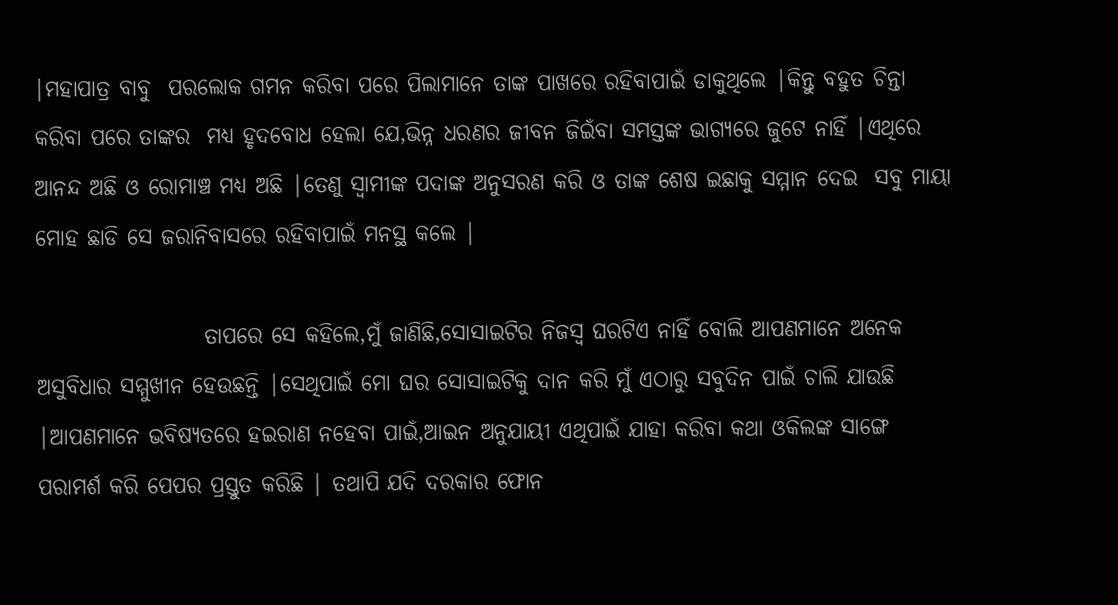|ମହାପାତ୍ର ବାବୁ  ପରଲୋକ ଗମନ କରିବା ପରେ ପିଲାମାନେ ତାଙ୍କ ପାଖରେ ରହିବାପାଇଁ ଡାକୁଥିଲେ |କିନ୍ତୁ ବହୁତ ଚିନ୍ତା କରିବା ପରେ ତାଙ୍କର  ମଧ୍ୟ ହୃଦବୋଧ ହେଲା ଯେ,ଭିନ୍ନ ଧରଣର ଜୀବନ ଜିଇଁବା ସମସ୍ତଙ୍କ ଭାଗ୍ୟରେ ଜୁଟେ ନାହିଁ |ଏଥିରେ ଆନନ୍ଦ ଅଛି ଓ ରୋମାଞ୍ଚ ମଧ୍ୟ ଅଛି |ତେଣୁ ସ୍ୱାମୀଙ୍କ ପଦାଙ୍କ ଅନୁସରଣ କରି ଓ ତାଙ୍କ ଶେଷ ଇଛାକୁ ସମ୍ମାନ ଦେଇ  ସବୁ ମାୟା ମୋହ ଛାଡି ସେ ଜରାନିବାସରେ ରହିବାପାଇଁ ମନସ୍ଥ କଲେ |

                   ତାପରେ ସେ କହିଲେ,ମୁଁ ଜାଣିଛି,ସୋସାଇଟିର ନିଜସ୍ୱ ଘରଟିଏ ନାହିଁ ବୋଲି ଆପଣମାନେ ଅନେକ ଅସୁବିଧାର ସମ୍ମୁଖୀନ ହେଉଛନ୍ତି |ସେଥିପାଇଁ ମୋ ଘର ସୋସାଇଟିକୁ ଦାନ କରି ମୁଁ ଏଠାରୁ ସବୁଦିନ ପାଇଁ ଚାଲି ଯାଉଛି |ଆପଣମାନେ ଭବିଷ୍ୟତରେ ହଇରାଣ ନହେବା ପାଇଁ,ଆଇନ ଅନୁଯାୟୀ ଏଥିପାଇଁ ଯାହା କରିବା କଥା ଓକିଲଙ୍କ ସାଙ୍ଗେ ପରାମର୍ଶ କରି ପେପର ପ୍ରସ୍ତୁତ କରିଛି | ତଥାପି ଯଦି ଦରକାର ଫୋନ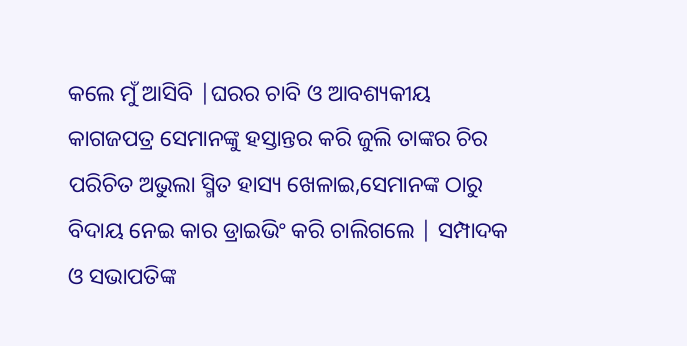କଲେ ମୁଁ ଆସିବି |ଘରର ଚାବି ଓ ଆବଶ୍ୟକୀୟ କାଗଜପତ୍ର ସେମାନଙ୍କୁ ହସ୍ତାନ୍ତର କରି ଜୁଲି ତାଙ୍କର ଚିର ପରିଚିତ ଅଭୁଲା ସ୍ମିତ ହାସ୍ୟ ଖେଳାଇ,ସେମାନଙ୍କ ଠାରୁ ବିଦାୟ ନେଇ କାର ଡ୍ରାଇଭିଂ କରି ଚାଲିଗଲେ | ସମ୍ପାଦକ ଓ ସଭାପତିଙ୍କ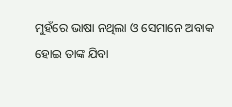ମୁହଁରେ ଭାଷା ନଥିଲା ଓ ସେମାନେ ଅବାକ ହୋଇ ତାଙ୍କ ଯିବା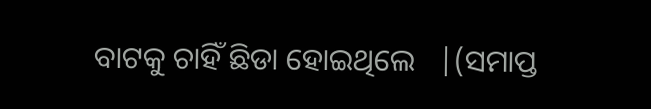ବାଟକୁ ଚାହିଁ ଛିଡା ହୋଇଥିଲେ   |(ସମାପ୍ତ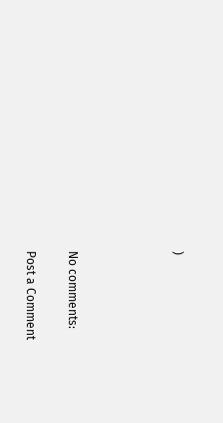)




No comments:

Post a Comment